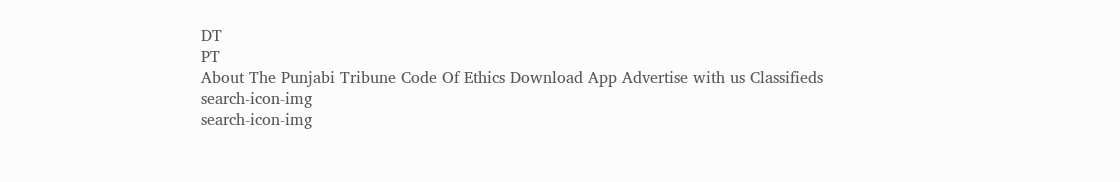DT
PT
About The Punjabi Tribune Code Of Ethics Download App Advertise with us Classifieds
search-icon-img
search-icon-img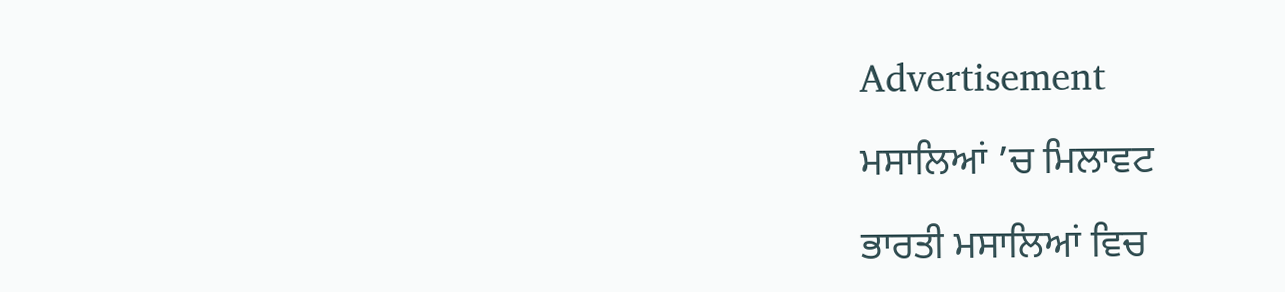Advertisement

ਮਸਾਲਿਆਂ ’ਚ ਮਿਲਾਵਟ

ਭਾਰਤੀ ਮਸਾਲਿਆਂ ਵਿਚ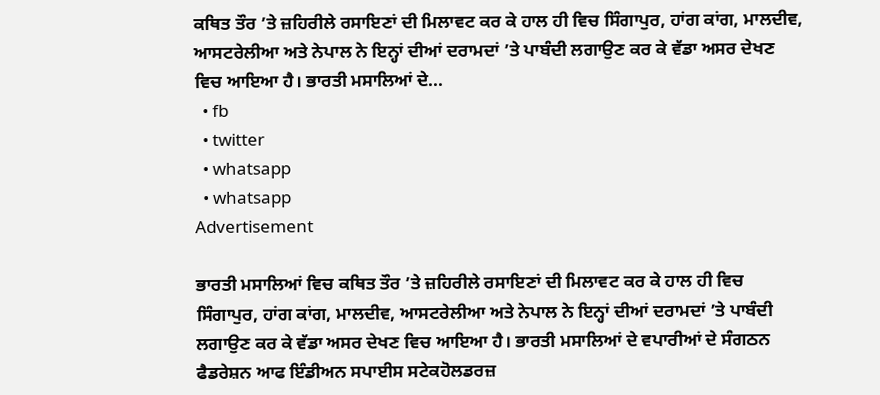ਕਥਿਤ ਤੌਰ ’ਤੇ ਜ਼ਹਿਰੀਲੇ ਰਸਾਇਣਾਂ ਦੀ ਮਿਲਾਵਟ ਕਰ ਕੇ ਹਾਲ ਹੀ ਵਿਚ ਸਿੰਗਾਪੁਰ, ਹਾਂਗ ਕਾਂਗ, ਮਾਲਦੀਵ, ਆਸਟਰੇਲੀਆ ਅਤੇ ਨੇਪਾਲ ਨੇ ਇਨ੍ਹਾਂ ਦੀਆਂ ਦਰਾਮਦਾਂ ’ਤੇ ਪਾਬੰਦੀ ਲਗਾਉਣ ਕਰ ਕੇ ਵੱਡਾ ਅਸਰ ਦੇਖਣ ਵਿਚ ਆਇਆ ਹੈ। ਭਾਰਤੀ ਮਸਾਲਿਆਂ ਦੇ...
  • fb
  • twitter
  • whatsapp
  • whatsapp
Advertisement

ਭਾਰਤੀ ਮਸਾਲਿਆਂ ਵਿਚ ਕਥਿਤ ਤੌਰ ’ਤੇ ਜ਼ਹਿਰੀਲੇ ਰਸਾਇਣਾਂ ਦੀ ਮਿਲਾਵਟ ਕਰ ਕੇ ਹਾਲ ਹੀ ਵਿਚ ਸਿੰਗਾਪੁਰ, ਹਾਂਗ ਕਾਂਗ, ਮਾਲਦੀਵ, ਆਸਟਰੇਲੀਆ ਅਤੇ ਨੇਪਾਲ ਨੇ ਇਨ੍ਹਾਂ ਦੀਆਂ ਦਰਾਮਦਾਂ ’ਤੇ ਪਾਬੰਦੀ ਲਗਾਉਣ ਕਰ ਕੇ ਵੱਡਾ ਅਸਰ ਦੇਖਣ ਵਿਚ ਆਇਆ ਹੈ। ਭਾਰਤੀ ਮਸਾਲਿਆਂ ਦੇ ਵਪਾਰੀਆਂ ਦੇ ਸੰਗਠਨ ਫੈਡਰੇਸ਼ਨ ਆਫ ਇੰਡੀਅਨ ਸਪਾਈਸ ਸਟੇਕਹੋਲਡਰਜ਼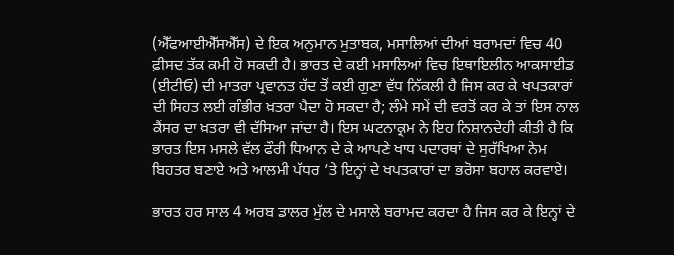(ਐੱਫਆਈਐੱਸਐੱਸ) ਦੇ ਇਕ ਅਨੁਮਾਨ ਮੁਤਾਬਕ, ਮਸਾਲਿਆਂ ਦੀਆਂ ਬਰਾਮਦਾਂ ਵਿਚ 40 ਫ਼ੀਸਦ ਤੱਕ ਕਮੀ ਹੋ ਸਕਦੀ ਹੈ। ਭਾਰਤ ਦੇ ਕਈ ਮਸਾਲਿਆਂ ਵਿਚ ਇਥਾਇਲੀਨ ਆਕਸਾਈਡ (ਈਟੀਓ) ਦੀ ਮਾਤਰਾ ਪ੍ਰਵਾਨਤ ਹੱਦ ਤੋਂ ਕਈ ਗੁਣਾ ਵੱਧ ਨਿੱਕਲੀ ਹੈ ਜਿਸ ਕਰ ਕੇ ਖਪਤਕਾਰਾਂ ਦੀ ਸਿਹਤ ਲਈ ਗੰਭੀਰ ਖ਼ਤਰਾ ਪੈਦਾ ਹੋ ਸਕਦਾ ਹੈ; ਲੰਮੇ ਸਮੇਂ ਦੀ ਵਰਤੋਂ ਕਰ ਕੇ ਤਾਂ ਇਸ ਨਾਲ ਕੈਂਸਰ ਦਾ ਖ਼ਤਰਾ ਵੀ ਦੱਸਿਆ ਜਾਂਦਾ ਹੈ। ਇਸ ਘਟਨਾਕ੍ਰਮ ਨੇ ਇਹ ਨਿਸ਼ਾਨਦੇਹੀ ਕੀਤੀ ਹੈ ਕਿ ਭਾਰਤ ਇਸ ਮਸਲੇ ਵੱਲ ਫੌਰੀ ਧਿਆਨ ਦੇ ਕੇ ਆਪਣੇ ਖਾਧ ਪਦਾਰਥਾਂ ਦੇ ਸੁਰੱਖਿਆ ਨੇਮ ਬਿਹਤਰ ਬਣਾਏ ਅਤੇ ਆਲਮੀ ਪੱਧਰ ’ਤੇ ਇਨ੍ਹਾਂ ਦੇ ਖਪਤਕਾਰਾਂ ਦਾ ਭਰੋਸਾ ਬਹਾਲ ਕਰਵਾਏ।

ਭਾਰਤ ਹਰ ਸਾਲ 4 ਅਰਬ ਡਾਲਰ ਮੁੱਲ ਦੇ ਮਸਾਲੇ ਬਰਾਮਦ ਕਰਦਾ ਹੈ ਜਿਸ ਕਰ ਕੇ ਇਨ੍ਹਾਂ ਦੇ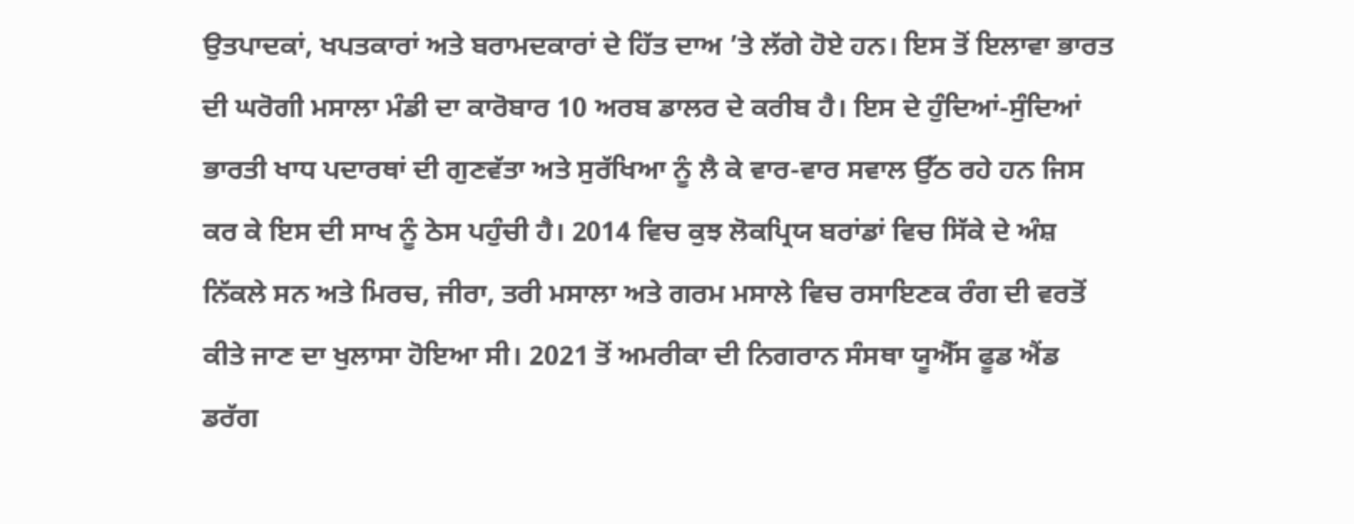ਉਤਪਾਦਕਾਂ, ਖਪਤਕਾਰਾਂ ਅਤੇ ਬਰਾਮਦਕਾਰਾਂ ਦੇ ਹਿੱਤ ਦਾਅ ’ਤੇ ਲੱਗੇ ਹੋਏ ਹਨ। ਇਸ ਤੋਂ ਇਲਾਵਾ ਭਾਰਤ ਦੀ ਘਰੋਗੀ ਮਸਾਲਾ ਮੰਡੀ ਦਾ ਕਾਰੋਬਾਰ 10 ਅਰਬ ਡਾਲਰ ਦੇ ਕਰੀਬ ਹੈ। ਇਸ ਦੇ ਹੁੰਦਿਆਂ-ਸੁੰਦਿਆਂ ਭਾਰਤੀ ਖਾਧ ਪਦਾਰਥਾਂ ਦੀ ਗੁਣਵੱਤਾ ਅਤੇ ਸੁਰੱਖਿਆ ਨੂੰ ਲੈ ਕੇ ਵਾਰ-ਵਾਰ ਸਵਾਲ ਉੱਠ ਰਹੇ ਹਨ ਜਿਸ ਕਰ ਕੇ ਇਸ ਦੀ ਸਾਖ ਨੂੰ ਠੇਸ ਪਹੁੰਚੀ ਹੈ। 2014 ਵਿਚ ਕੁਝ ਲੋਕਪ੍ਰਿਯ ਬਰਾਂਡਾਂ ਵਿਚ ਸਿੱਕੇ ਦੇ ਅੰਸ਼ ਨਿੱਕਲੇ ਸਨ ਅਤੇ ਮਿਰਚ, ਜੀਰਾ, ਤਰੀ ਮਸਾਲਾ ਅਤੇ ਗਰਮ ਮਸਾਲੇ ਵਿਚ ਰਸਾਇਣਕ ਰੰਗ ਦੀ ਵਰਤੋਂ ਕੀਤੇ ਜਾਣ ਦਾ ਖੁਲਾਸਾ ਹੋਇਆ ਸੀ। 2021 ਤੋਂ ਅਮਰੀਕਾ ਦੀ ਨਿਗਰਾਨ ਸੰਸਥਾ ਯੂਐੱਸ ਫੂਡ ਐਂਡ ਡਰੱਗ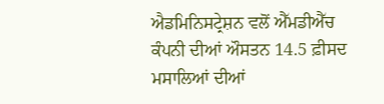ਐਡਮਿਨਿਸਟ੍ਰੇਸ਼ਨ ਵਲੋਂ ਐੱਮਡੀਐੱਚ ਕੰਪਨੀ ਦੀਆਂ ਔਸਤਨ 14.5 ਫ਼ੀਸਦ ਮਸਾਲਿਆਂ ਦੀਆਂ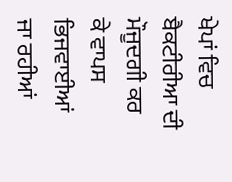ਖੇਪਾਂ ਵਿਚ ਬੈਕਟੀਰੀਆ ਦੀ ਮੌਜੂਦਗੀ ਕਰ ਕੇ ਵਾਪਸ ਭਿਜਵਾਈਆਂ ਜਾ ਰਹੀਆਂ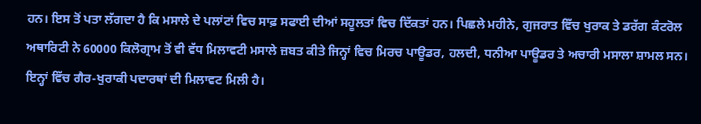ਹਨ। ਇਸ ਤੋਂ ਪਤਾ ਲੱਗਦਾ ਹੈ ਕਿ ਮਸਾਲੇ ਦੇ ਪਲਾਂਟਾਂ ਵਿਚ ਸਾਫ਼ ਸਫਾਈ ਦੀਆਂ ਸਹੂਲਤਾਂ ਵਿਚ ਦਿੱਕਤਾਂ ਹਨ। ਪਿਛਲੇ ਮਹੀਨੇ, ਗੁਜਰਾਤ ਵਿੱਚ ਖੁਰਾਕ ਤੇ ਡਰੱਗ ਕੰਟਰੋਲ ਅਥਾਰਿਟੀ ਨੇ 60000 ਕਿਲੋਗ੍ਰਾਮ ਤੋਂ ਵੀ ਵੱਧ ਮਿਲਾਵਟੀ ਮਸਾਲੇ ਜ਼ਬਤ ਕੀਤੇ ਜਿਨ੍ਹਾਂ ਵਿਚ ਮਿਰਚ ਪਾਊਡਰ, ਹਲਦੀ, ਧਨੀਆ ਪਾਊਡਰ ਤੇ ਅਚਾਰੀ ਮਸਾਲਾ ਸ਼ਾਮਲ ਸਨ। ਇਨ੍ਹਾਂ ਵਿੱਚ ਗੈਰ-ਖੁਰਾਕੀ ਪਦਾਰਥਾਂ ਦੀ ਮਿਲਾਵਟ ਮਿਲੀ ਹੈ।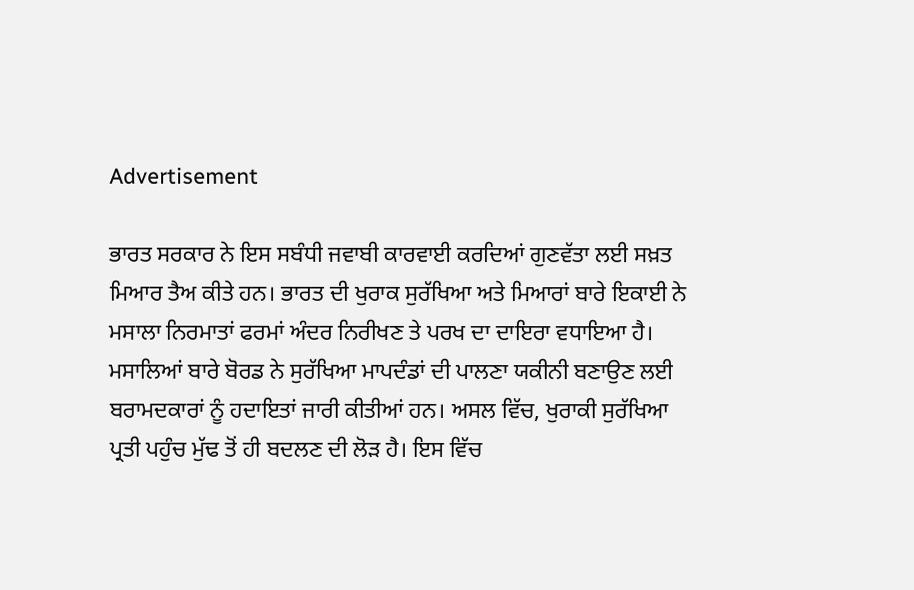Advertisement

ਭਾਰਤ ਸਰਕਾਰ ਨੇ ਇਸ ਸਬੰਧੀ ਜਵਾਬੀ ਕਾਰਵਾਈ ਕਰਦਿਆਂ ਗੁਣਵੱਤਾ ਲਈ ਸਖ਼ਤ ਮਿਆਰ ਤੈਅ ਕੀਤੇ ਹਨ। ਭਾਰਤ ਦੀ ਖੁਰਾਕ ਸੁਰੱਖਿਆ ਅਤੇ ਮਿਆਰਾਂ ਬਾਰੇ ਇਕਾਈ ਨੇ ਮਸਾਲਾ ਨਿਰਮਾਤਾਂ ਫਰਮਾਂ ਅੰਦਰ ਨਿਰੀਖਣ ਤੇ ਪਰਖ ਦਾ ਦਾਇਰਾ ਵਧਾਇਆ ਹੈ। ਮਸਾਲਿਆਂ ਬਾਰੇ ਬੋਰਡ ਨੇ ਸੁਰੱਖਿਆ ਮਾਪਦੰਡਾਂ ਦੀ ਪਾਲਣਾ ਯਕੀਨੀ ਬਣਾਉਣ ਲਈ ਬਰਾਮਦਕਾਰਾਂ ਨੂੰ ਹਦਾਇਤਾਂ ਜਾਰੀ ਕੀਤੀਆਂ ਹਨ। ਅਸਲ ਵਿੱਚ, ਖੁਰਾਕੀ ਸੁਰੱਖਿਆ ਪ੍ਰਤੀ ਪਹੁੰਚ ਮੁੱਢ ਤੋਂ ਹੀ ਬਦਲਣ ਦੀ ਲੋੜ ਹੈ। ਇਸ ਵਿੱਚ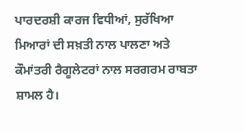ਪਾਰਦਰਸ਼ੀ ਕਾਰਜ ਵਿਧੀਆਂ, ਸੁਰੱਖਿਆ ਮਿਆਰਾਂ ਦੀ ਸਖ਼ਤੀ ਨਾਲ ਪਾਲਣਾ ਅਤੇ ਕੌਮਾਂਤਰੀ ਰੈਗੂਲੇਟਰਾਂ ਨਾਲ ਸਰਗਰਮ ਰਾਬਤਾ ਸ਼ਾਮਲ ਹੈ।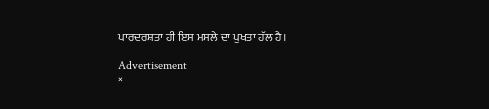ਪਾਰਦਰਸ਼ਤਾ ਹੀ ਇਸ ਮਸਲੇ ਦਾ ਪੁਖਤਾ ਹੱਲ ਹੈ।

Advertisement
×